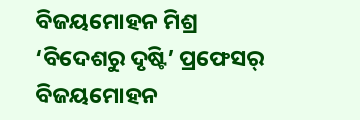ବିଜୟମୋହନ ମିଶ୍ର
‘ବିଦେଶରୁ ଦୃଷ୍ଟି’ ପ୍ରଫେସର୍ ବିଜୟମୋହନ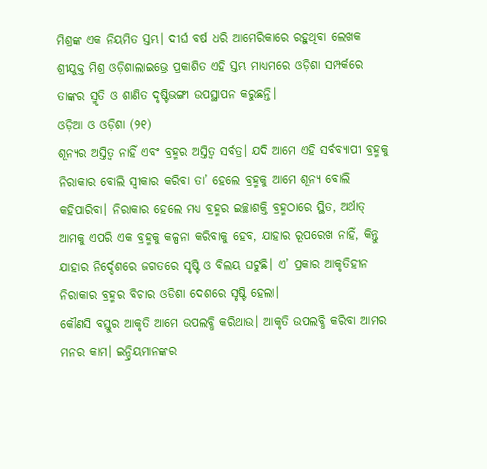ମିଶ୍ରଙ୍କ ଏକ ନିୟମିତ ସ୍ତମ୍ଭ। ଦୀର୍ଘ ବର୍ଷ ଧରି ଆମେରିକାରେ ରହୁଥିବା ଲେଖକ ଶ୍ରୀଯୁକ୍ତ ମିଶ୍ର ଓଡ଼ିଶାଲାଇଭ୍ରେ ପ୍ରକାଶିତ ଏହି ସ୍ତମ୍ଭ ମାଧ୍ୟମରେ ଓଡ଼ିଶା ସମ୍ପର୍କରେ ତାଙ୍କର ସ୍ମୃତି ଓ ଶାଣିତ ଦୃଷ୍ଟିଭଙ୍ଗୀ ଉପସ୍ଥାପନ କରୁଛନ୍ତି।
ଓଡ଼ିଆ ଓ ଓଡ଼ିଶା (୨୧)
ଶୂନ୍ୟର ଅସ୍ତିତ୍ଵ ନାହିଁ ଏବଂ ବ୍ରହ୍ମର ଅସ୍ତିତ୍ଵ ସର୍ବତ୍ର। ଯଦି ଆମେ ଏହି ସର୍ବବ୍ୟାପୀ ବ୍ରହ୍ମକୁ ନିରାକାର ବୋଲି ସ୍ଵୀକାର କରିବା ତା’ ହେଲେ ବ୍ରହ୍ମକୁ ଆମେ ଶୂନ୍ୟ ବୋଲି କହିପାରିବା। ନିରାକାର ହେଲେ ମଧ୍ୟ ବ୍ରହ୍ମର ଇଚ୍ଛାଶକ୍ତି ବ୍ରହ୍ମଠାରେ ସ୍ଥିତ, ଅର୍ଥାତ୍ ଆମକୁ ଏପରି ଏକ ବ୍ରହ୍ମକୁ କଳ୍ପନା କରିବାକୁ ହେବ, ଯାହାର ରୂପରେଖ ନାହିଁ, କିନ୍ତୁ ଯାହାର ନିର୍ଦ୍ଦେଶରେ ଜଗତରେ ସୃଷ୍ଟି ଓ ବିଲୟ ଘଟୁଛି। ଏ’ ପ୍ରକାର ଆକୃତିହୀନ ନିରାକାର ବ୍ରହ୍ମର ବିଚାର ଓଡିଶା ଦେଶରେ ସୃଷ୍ଟି ହେଲା।
କୌଣସି ବସ୍ତୁର ଆକୃତି ଆମେ ଉପଲବ୍ଧି କରିଥାଉ। ଆକୃତି ଉପଲବ୍ଧି କରିବା ଆମର ମନର କାମ। ଇନ୍ଦ୍ରିୟମାନଙ୍କର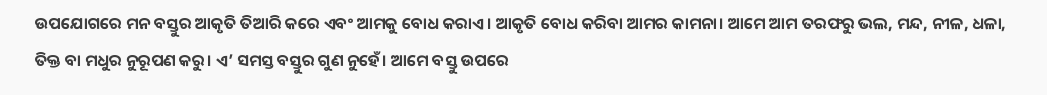ଉପଯୋଗରେ ମନ ବସ୍ତୁର ଆକୃତି ତିଆରି କରେ ଏବଂ ଆମକୁ ବୋଧ କରାଏ। ଆକୃତି ବୋଧ କରିବା ଆମର କାମନା। ଆମେ ଆମ ତରଫରୁ ଭଲ, ମନ୍ଦ, ନୀଳ, ଧଳା, ତିକ୍ତ ବା ମଧୁର ନୁରୂପଣ କରୁ। ଏ’ ସମସ୍ତ ବସ୍ତୁର ଗୁଣ ନୁହେଁ। ଆମେ ବସ୍ତୁ ଉପରେ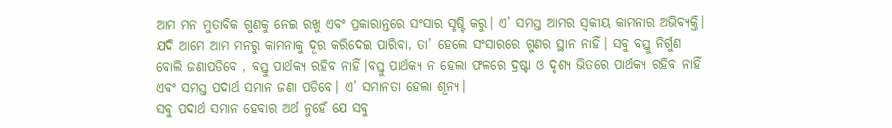ଆମ ମନ ମୁତାବିକ ଗୁଣକୁ ନେଇ ରଖୁ ଏବଂ ପ୍ରକାରାନ୍ତରେ ସଂସାର ସୃଷ୍ଟି କରୁ। ଏ’ ସମସ୍ତ ଆମର ସ୍ଵକୀୟ କାମନାର ଅଭିବ୍ୟକ୍ତି।
ଯଦି ଆମେ ଆମ ମନରୁ କାମନାକୁ ଦୂର କରିଦେଇ ପାରିବା, ତା’ ହେଲେ ସଂସାରରେ ଗୁଣର ସ୍ଥାନ ନାହିଁ। ସବୁ ବସ୍ତୁ ନିର୍ଗୁଣ ବୋଲି ଜଣାପଡିବେ , ବସ୍ତୁ ପାର୍ଥକ୍ୟ ରହିବ ନାହିଁ।ବସ୍ତୁ ପାର୍ଥକ୍ୟ ନ ହେଲା ଫଳରେ ଦ୍ରଷ୍ଟା ଓ ଦୃଶ୍ୟ ଭିତରେ ପାର୍ଥକ୍ୟ ରହିବ ନାହିଁ ଏବଂ ସମସ୍ତ ପଦାର୍ଥ ସମାନ ଜଣା ପଡିବେ। ଏ’ ସମାନତା ହେଲା ଶୂନ୍ୟ।
ସବୁ ପଦାର୍ଥ ସମାନ ହେବାର ଅର୍ଥ ନୁହେଁ ଯେ ସବୁ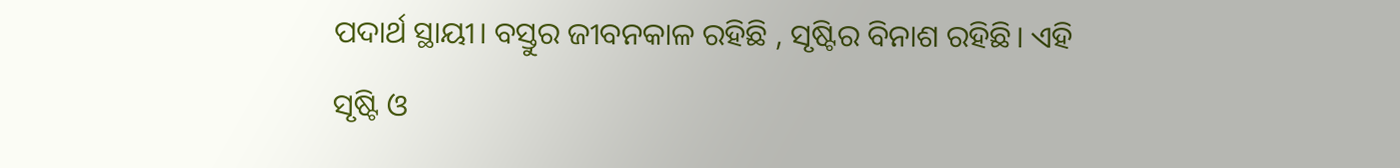ପଦାର୍ଥ ସ୍ଥାୟୀ। ବସ୍ତୁର ଜୀବନକାଳ ରହିଛି , ସୃଷ୍ଟିର ବିନାଶ ରହିଛି। ଏହି ସୃଷ୍ଟି ଓ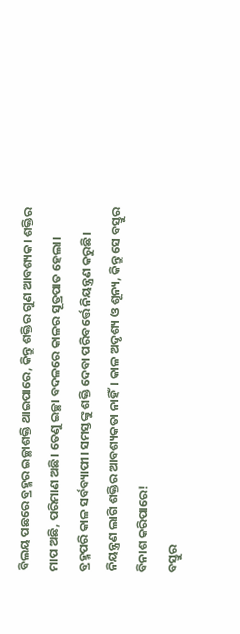ବିଲୟ ପଛରେ ବ୍ରହ୍ମର ଇଚ୍ଛାଶକ୍ତି ଥାଇପାରେ, କିନ୍ତୁ ଶକ୍ତିର ଗୁଣ ଆବଶ୍ୟକ। ଶକ୍ତିର ମାପ ଅଛି, ପରିମାଣ ଅଛି। ତେଣୁ ଇଚ୍ଛା ବଦଳରେ କାଳର ସୂତ୍ରପାତ ହେଲା। ବ୍ରହ୍ମପରି କାଳ ସର୍ବବ୍ୟାପୀ। ସମସ୍ତଙ୍କୁ ଶକ୍ତି ଦେବା ପରିବର୍ତ୍ତେ ନିୟନ୍ତ୍ରଣ କରୁଛି। ନିୟନ୍ତ୍ରଣ ଲାଗି ଶକ୍ତିର ଆବଶ୍ୟକତା ନାହିଁ। କାଳ ଅଦୃଶ୍ୟ ଓ ଶୂନ୍ୟ, କିନ୍ତୁ ସେ ବସ୍ତୁର ବିନାଶ କରିପାରେ!
ବସ୍ତୁର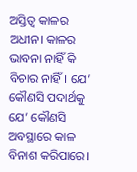ଅସ୍ତିତ୍ଵ କାଳର ଅଧୀନ। କାଳର ଭାବନା ନାହିଁ କି ବିଚାର ନାହିଁ। ଯେ’ କୌଣସି ପଦାର୍ଥକୁ ଯେ’ କୌଣସି ଅବସ୍ଥାରେ କାଳ ବିନାଶ କରିପାରେ।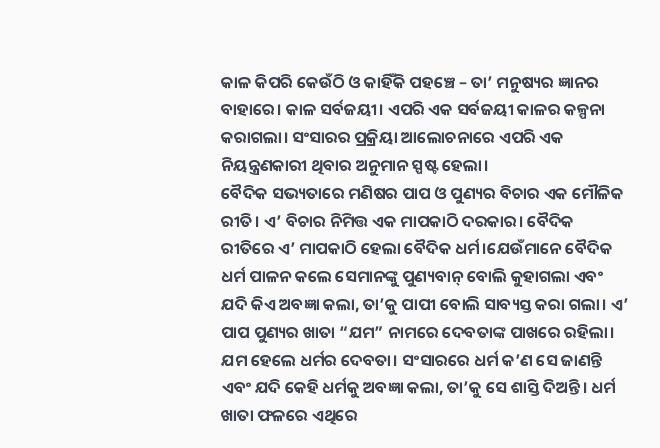କାଳ କିପରି କେଉଁଠି ଓ କାହିଁକି ପହଞ୍ଚେ – ତା’ ମନୁଷ୍ୟର ଜ୍ଞାନର ବାହାରେ। କାଳ ସର୍ବଜୟୀ। ଏପରି ଏକ ସର୍ବଜୟୀ କାଳର କଳ୍ପନା କରାଗଲା। ସଂସାରର ପ୍ରକ୍ରିୟା ଆଲୋଚନାରେ ଏପରି ଏକ ନିୟନ୍ତ୍ରଣକାରୀ ଥିବାର ଅନୁମାନ ସ୍ପଷ୍ଟ ହେଲା।
ବୈଦିକ ସଭ୍ୟତାରେ ମଣିଷର ପାପ ଓ ପୁଣ୍ୟର ବିଚାର ଏକ ମୌଳିକ ରୀତି। ଏ’ ବିଚାର ନିମିତ୍ତ ଏକ ମାପକାଠି ଦରକାର। ବୈଦିକ ରୀତିରେ ଏ’ ମାପକାଠି ହେଲା ବୈଦିକ ଧର୍ମ।ଯେଉଁମାନେ ବୈଦିକ ଧର୍ମ ପାଳନ କଲେ ସେମାନଙ୍କୁ ପୁଣ୍ୟବାନ୍ ବୋଲି କୁହାଗଲା ଏବଂ ଯଦି କିଏ ଅବଜ୍ଞା କଲା, ତା’କୁ ପାପୀ ବୋଲି ସାବ୍ୟସ୍ତ କରା ଗଲା। ଏ’ ପାପ ପୁଣ୍ୟର ଖାତା “ଯମ” ନାମରେ ଦେବତାଙ୍କ ପାଖରେ ରହିଲା। ଯମ ହେଲେ ଧର୍ମର ଦେବତା। ସଂସାରରେ ଧର୍ମ କ’ଣ ସେ ଜାଣନ୍ତି ଏବଂ ଯଦି କେହି ଧର୍ମକୁ ଅବଜ୍ଞା କଲା, ତା’କୁ ସେ ଶାସ୍ତି ଦିଅନ୍ତି। ଧର୍ମ ଖାତା ଫଳରେ ଏଥିରେ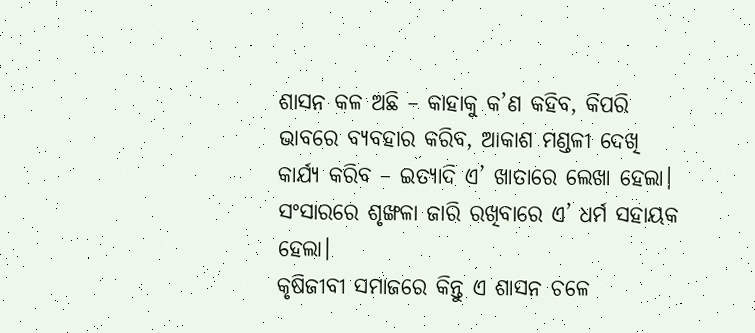ଶାସନ କଳ ଅଛି – କାହାକୁ କ’ଣ କହିବ, କିପରି ଭାବରେ ବ୍ୟବହାର କରିବ, ଆକାଶ ମଣ୍ଡଳୀ ଦେଖି କାର୍ଯ୍ୟ କରିବ – ଇତ୍ୟାଦି ଏ’ ଖାତାରେ ଲେଖା ହେଲା। ସଂସାରରେ ଶୃଙ୍ଖଳା ଜାରି ରଖିବାରେ ଏ’ ଧର୍ମ ସହାୟକ ହେଲା।
କୃଷିଜୀବୀ ସମାଜରେ କିନ୍ତୁ ଏ ଶାସନ ଚଳେ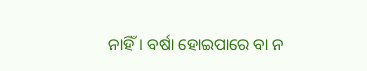ନାହିଁ। ବର୍ଷା ହୋଇପାରେ ବା ନ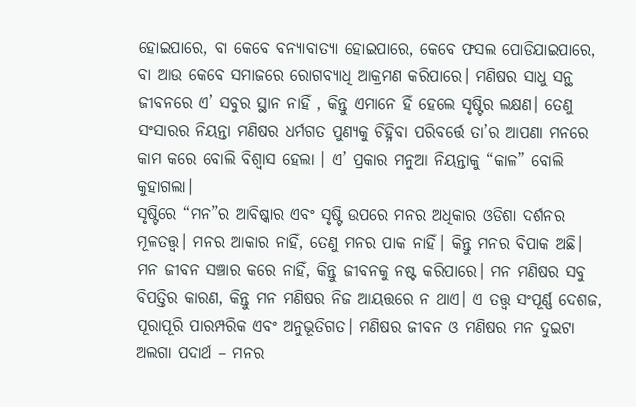ହୋଇପାରେ, ବା କେବେ ବନ୍ୟାବାତ୍ୟା ହୋଇପାରେ, କେବେ ଫସଲ ପୋଡିଯାଇପାରେ, ବା ଆଉ କେବେ ସମାଜରେ ରୋଗବ୍ୟାଧି ଆକ୍ରମଣ କରିପାରେ। ମଣିଷର ସାଧୁ ସନ୍ଥ ଜୀବନରେ ଏ’ ସବୁର ସ୍ଥାନ ନାହିଁ , କିନ୍ତୁ ଏମାନେ ହିଁ ହେଲେ ସୃଷ୍ଟିର ଲକ୍ଷଣ। ତେଣୁ ସଂସାରର ନିୟନ୍ତା ମଣିଷର ଧର୍ମଗତ ପୁଣ୍ୟକୁ ଚିହ୍ନିବା ପରିବର୍ତ୍ତେ ତା’ର ଆପଣା ମନରେ କାମ କରେ ବୋଲି ବିଶ୍ଵାସ ହେଲା । ଏ’ ପ୍ରକାର ମନୁଆ ନିୟନ୍ତାକୁ “କାଳ” ବୋଲି କୁହାଗଲା।
ସୃଷ୍ଟିରେ “ମନ”ର ଆବିଷ୍କାର ଏବଂ ସୃଷ୍ଟି ଉପରେ ମନର ଅଧିକାର ଓଡିଶା ଦର୍ଶନର ମୂଳତତ୍ତ୍ଵ। ମନର ଆକାର ନାହିଁ, ତେଣୁ ମନର ପାକ ନାହିଁ। କିନ୍ତୁ ମନର ବିପାକ ଅଛି। ମନ ଜୀବନ ସଞ୍ଚାର କରେ ନାହିଁ, କିନ୍ତୁ ଜୀବନକୁ ନଷ୍ଟ କରିପାରେ। ମନ ମଣିଷର ସବୁ ବିପତ୍ତିର କାରଣ, କିନ୍ତୁ ମନ ମଣିଷର ନିଜ ଆୟତ୍ତରେ ନ ଥାଏ। ଏ ତତ୍ତ୍ଵ ସଂପୂର୍ଣ୍ଣ ଦେଶଜ, ପୂରାପୂରି ପାରମ୍ପରିକ ଏବଂ ଅନୁଭୂତିଗତ। ମଣିଷର ଜୀବନ ଓ ମଣିଷର ମନ ଦୁଇଟା ଅଲଗା ପଦାର୍ଥ – ମନର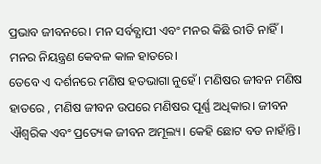ପ୍ରଭାବ ଜୀବନରେ। ମନ ସର୍ବବ୍ଯାପୀ ଏବଂ ମନର କିଛି ରୀତି ନାହିଁ। ମନର ନିୟନ୍ତ୍ରଣ କେବଳ କାଳ ହାତରେ।
ତେବେ ଏ ଦର୍ଶନରେ ମଣିଷ ହତଭାଗା ନୁହେଁ। ମଣିଷର ଜୀବନ ମଣିଷ ହାତରେ , ମଣିଷ ଜୀବନ ଉପରେ ମଣିଷର ପୂର୍ଣ୍ଣ ଅଧିକାର। ଜୀବନ ଐଶ୍ଵରିକ ଏବଂ ପ୍ରତ୍ୟେକ ଜୀବନ ଅମୂଲ୍ୟ। କେହି ଛୋଟ ବଡ ନାହାଁନ୍ତି।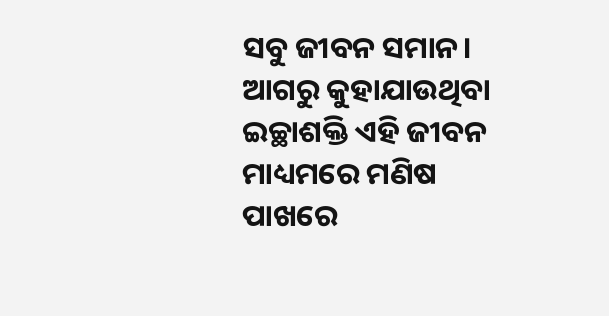ସବୁ ଜୀବନ ସମାନ। ଆଗରୁ କୁହାଯାଉଥିବା ଇଚ୍ଛାଶକ୍ତି ଏହି ଜୀବନ ମାଧ୍ୟମରେ ମଣିଷ ପାଖରେ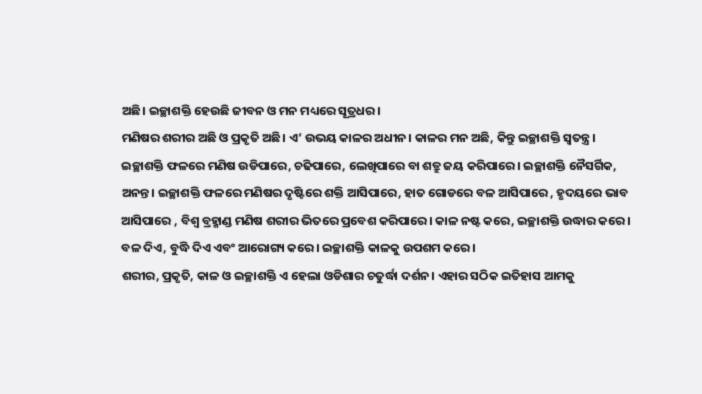ଅଛି। ଇଚ୍ଛାଶକ୍ତି ହେଉଛି ଜୀବନ ଓ ମନ ମଧ୍ୟରେ ସୂତ୍ରଧର।
ମଣିଷର ଶରୀର ଅଛି ଓ ପ୍ରକୃତି ଅଛି। ଏ’ ଉଭୟ କାଳର ଅଧୀନ। କାଳର ମନ ଅଛି, କିନ୍ତୁ ଇଚ୍ଛାଶକ୍ତି ସ୍ଵତନ୍ତ୍ର। ଇଚ୍ଛାଶକ୍ତି ଫଳରେ ମଣିଷ ଉଡିପାରେ, ଚଢିପାରେ, ଲେଖିପାରେ ବା ଶତ୍ରୁ ଜୟ କରିପାରେ। ଇଚ୍ଛାଶକ୍ତି ନୈସର୍ଗିକ, ଅନନ୍ତ। ଇଚ୍ଛାଶକ୍ତି ଫଳରେ ମଣିଷର ଦୃଷ୍ଟିରେ ଶକ୍ତି ଆସିପାରେ, ହାତ ଗୋଡରେ ବଳ ଆସିପାରେ , ହୃଦୟରେ ଭାବ ଆସିପାରେ , ବିଶ୍ୱ ବ୍ରହ୍ମାଣ୍ଡ ମଣିଷ ଶରୀର ଭିତରେ ପ୍ରବେଶ କରିପାରେ। କାଳ ନଷ୍ଟ କରେ, ଇଚ୍ଛାଶକ୍ତି ଉଦ୍ଧାର କରେ। ବଳ ଦିଏ, ବୁଦ୍ଧି ଦିଏ ଏବଂ ଆରୋଗ୍ୟ କରେ। ଇଚ୍ଛାଶକ୍ତି କାଳକୁ ଉପଶମ କରେ।
ଶରୀର, ପ୍ରକୃତି, କାଳ ଓ ଇଚ୍ଛାଶକ୍ତି ଏ ହେଲା ଓଡିଶାର ଚତୁର୍ଦ୍ଧା ଦର୍ଶନ। ଏହାର ସଠିକ ଇତିହାସ ଆମକୁ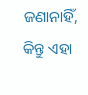ଜଣାନାହିଁ, କିନ୍ତୁ ଏହା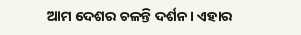ଆମ ଦେଶର ଚଳନ୍ତି ଦର୍ଶନ। ଏହାର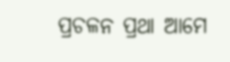ପ୍ରଚଳନ ପ୍ରଥା ଆମେ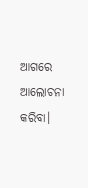ଆଗରେ ଆଲୋଚନା କରିବା।